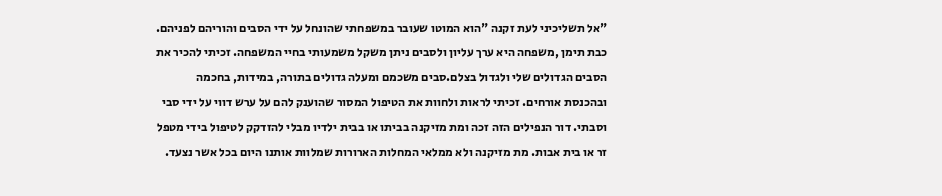"אל תשליכיני לעת זקנה "הוא המוטו שעובר במשפחתי שהונחל על ידי הסבים והוריהם לפניהם. כבת תימן ,משפחה היא ערך עליון ולסבים ניתן משקל משמעותי בחיי המשפחה. זכיתי להכיר את הסבים הגדולים שלי ולגדול בצלם.סבים משכמם ומעלה גדולים בתורה, במידות, בחכמה ובהכנסת אורחים. זכיתי לראות ולחוות את הטיפול המסור שהוענק להם על ערש דווי על ידי סבי וסבתי. דור הנפילים הזה זכה ומת מזיקנה בביתו או בבית ילדיו מבלי להזדקק לטיפול בידי מטפל זר או בית אבות. מת מזיקנה ולא ממלאי המחלות הארורות שמלוות אותנו היום בכל אשר נצעד.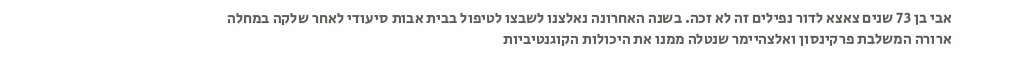אבי בן 73 שנים צאצא לדור נפילים זה לא זכה. בשנה האחרונה נאלצנו לשבצו לטיפול בבית אבות סיעודי לאחר שלקה במחלה ארורה המשלבת פרקינסון ואלצהיימר שנטלה ממנו את היכולות הקוגנטיביות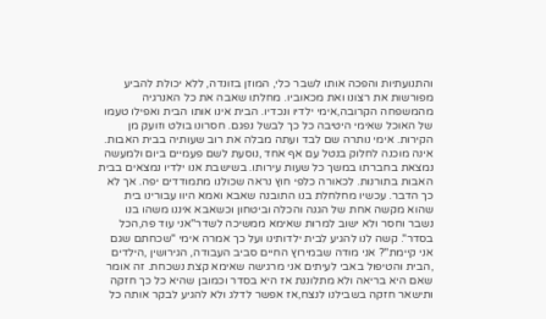והתנועתיות והפכה אותו לשבר כלי, המוזן בזונדה, ללא יכולת להביע מפורשות את רצונו ואת מכאוביו. מחלתו שאבה את כל האנרגיה מהמשפחה הקרובה,אימי ילדיו ונכדיו. הבית אינו אותו הבית ואפילו טעמו של האוכל שאימי היטיבה כל כך לבשל נפגם. חסרונו בולט וזועק מן הקירות. אימי נותרה שם לבד ועתה מבלה את רוב שעותיה בבית האבות. אינה מוכנה לחלוק בנטל עם אף אחד ,נוסעת לשם פעמיים ביום ולמעשה נמצאת בחברתו במשך כל שעות עירותו. בשישבת אנו ילדיו נמצאים בבית האבות בתורנות. לכאורה כלפי חוץ נראה שכולנו מתמודדים יפה. אך לא כך הדבר. עכשיו מחלחלת בנו התובנה שאבא ואמא היוו עבורינו בית שהוא מקשה אחת של הגנה והכלה וביטחון וכשאבא איננו משהו בנו נשבר וחסר ולא ישוב למרות שאימא ממשיכה לשדר"אני עוד פה,הכל בסדר". קשה לנו להגיע לבית ילדותינו ועל כך אמרה אימי "שכחתם שגם אני קיימת"? אני מודה שבמירוץ החיים סביב העבודה, הגירושין ,הילדים ,הבית והטיפול באבי לעיתים אני מרגישה שאימא קצת נשכחת. זה אומר שאם היא בריאה ולא מתלוננת אז היא בסדר וכמובן שהיא כל כך חזקה ותישאר חזקה בשבילנו לנצח,אז אפשר לדלג ולא להגיע לבקר אותה כל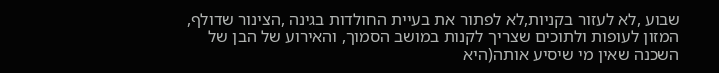שבוע ,לא לעזור בקניות,לא לפתור את בעיית החולדות בגינה ,הצינור שדולף, המזון לעופות ולתוכים שצריך לקנות במושב הסמוך, והאירוע של הבן של השכנה שאין מי שיסיע אותה(היא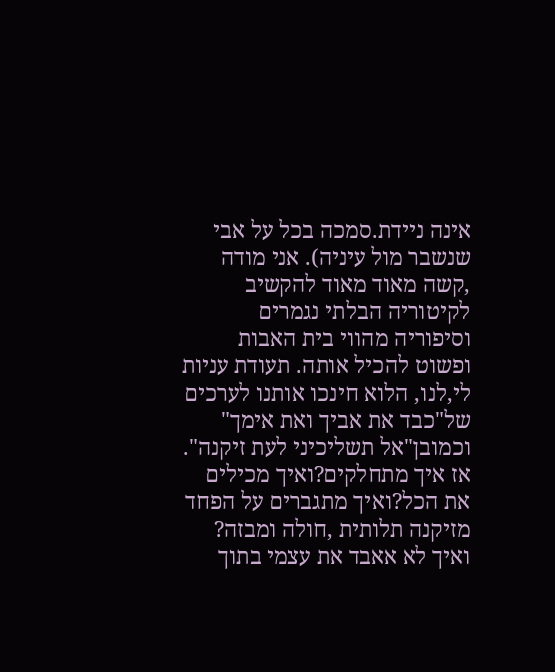אינה ניידת.סמכה בכל על אבי שנשבר מול עיניה). אני מודה ,קשה מאוד מאוד להקשיב לקיטוריה הבלתי נגמרים וסיפוריה מהווי בית האבות ופשוט להכיל אותה. תעודת עניות לי,לנו, הלוא חינכו אותנו לערכים של"כבד את אביך ואת אימך" וכמובן"אל תשליכיני לעת זיקנה". אז איך מתחלקים?ואיך מכילים את הכל?ואיך מתגברים על הפחד מזיקנה תלותית ,חולה ומבזה? ואיך לא אאבד את עצמי בתוך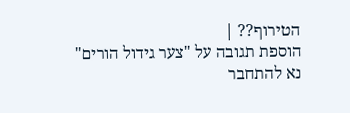הטירוף?? |
הוספת תגובה על "צער גידול הורים"
נא להתחבר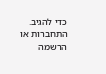כדי להגיב.
התחברות או הרשמה